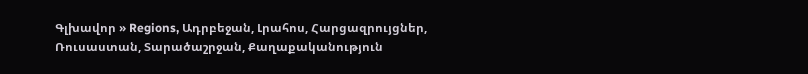Գլխավոր » Regions, Ադրբեջան, Լրահոս, Հարցազրույցներ, Ռուսաստան, Տարածաշրջան, Քաղաքականություն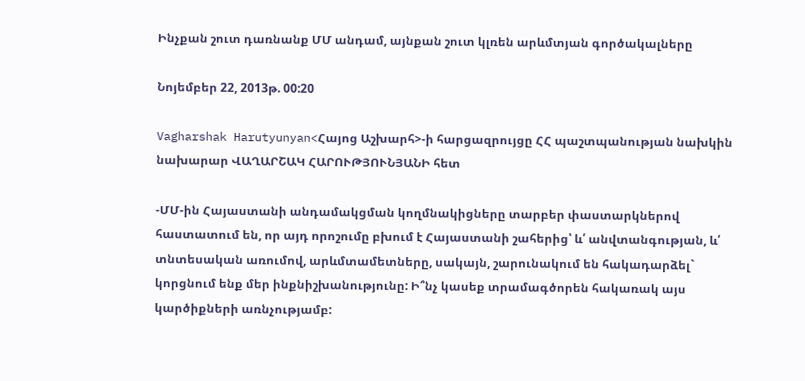Ինչքան շուտ դառնանք ՄՄ անդամ, այնքան շուտ կլռեն արևմտյան գործակալները

Նոյեմբեր 22, 2013թ. 00:20

Vagharshak Harutyunyan<Հայոց Աշխարհ>-ի հարցազրույցը ՀՀ պաշտպանության նախկին նախարար ՎԱՂԱՐՇԱԿ ՀԱՐՈՒԹՅՈՒՆՅԱՆԻ հետ

-ՄՄ-ին Հայաստանի անդամակցման կողմնակիցները տարբեր փաստարկներով հաստատում են, որ այդ որոշումը բխում է Հայաստանի շահերից՝ և՛ անվտանգության, և՛ տնտեսական առումով, արևմտամետները, սակայն, շարունակում են հակադարձել` կորցնում ենք մեր ինքնիշխանությունը: Ի՞նչ կասեք տրամագծորեն հակառակ այս կարծիքների առնչությամբ: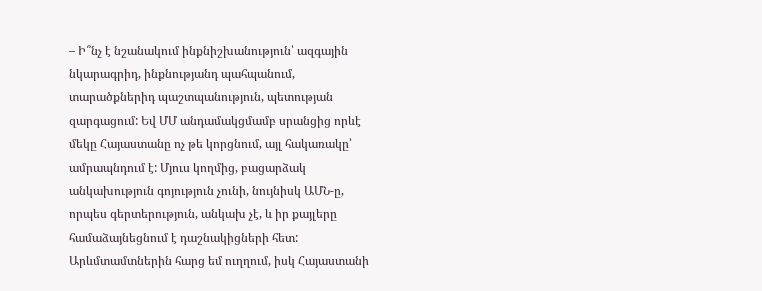– Ի՞նչ է նշանակում ինքնիշխանություն՝ ազգային նկարագրիդ, ինքնությանդ պահպանում, տարածքներիդ պաշտպանություն, պետության զարգացում: Եվ ՄՄ անդամակցմամբ սրանցից որևէ մեկը Հայաստանը ոչ թե կորցնում, այլ հակառակը՝ ամրապնդում է: Մյուս կողմից, բացարձակ անկախություն գոյություն չունի, նույնիսկ ԱՄՆ-ը, որպես գերտերություն, անկախ չէ, և իր քայլերը համաձայնեցնում է դաշնակիցների հետ: Արևմտամտներին հարց եմ ուղղում, իսկ Հայաստանի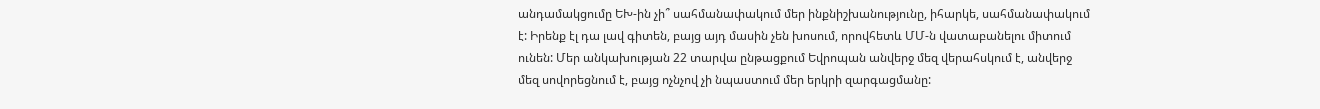անդամակցումը ԵԽ-ին չի՞ սահմանափակում մեր ինքնիշխանությունը, իհարկե, սահմանափակում է: Իրենք էլ դա լավ գիտեն, բայց այդ մասին չեն խոսում, որովհետև ՄՄ-ն վատաբանելու միտում ունեն: Մեր անկախության 22 տարվա ընթացքում Եվրոպան անվերջ մեզ վերահսկում է, անվերջ մեզ սովորեցնում է, բայց ոչնչով չի նպաստում մեր երկրի զարգացմանը: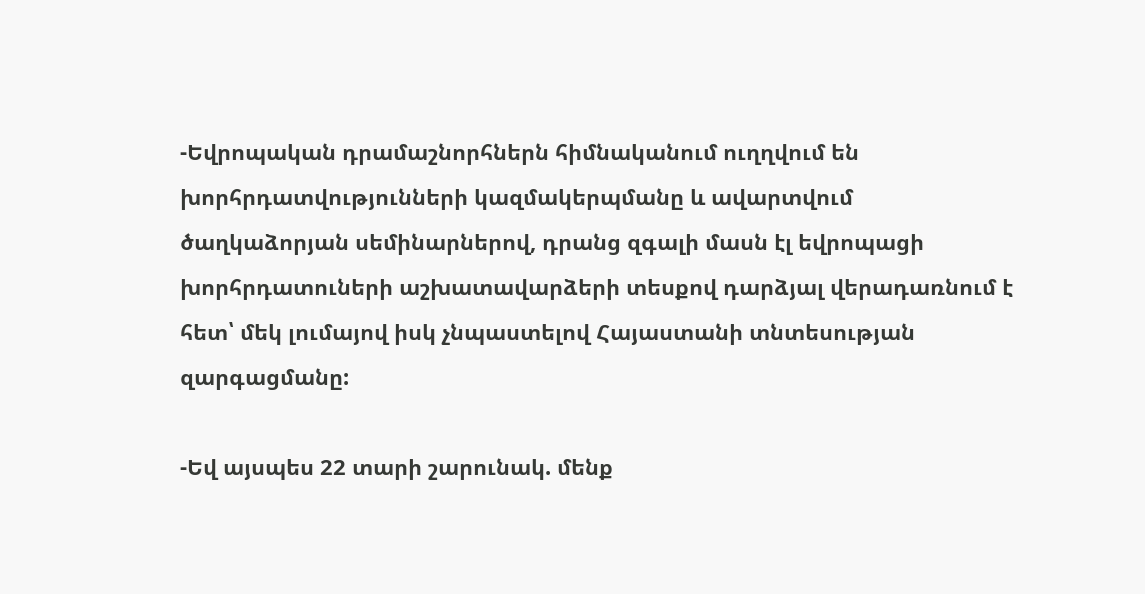-Եվրոպական դրամաշնորհներն հիմնականում ուղղվում են խորհրդատվությունների կազմակերպմանը և ավարտվում ծաղկաձորյան սեմինարներով, դրանց զգալի մասն էլ եվրոպացի խորհրդատուների աշխատավարձերի տեսքով դարձյալ վերադառնում է հետ՝ մեկ լումայով իսկ չնպաստելով Հայաստանի տնտեսության զարգացմանը:

-Եվ այսպես 22 տարի շարունակ. մենք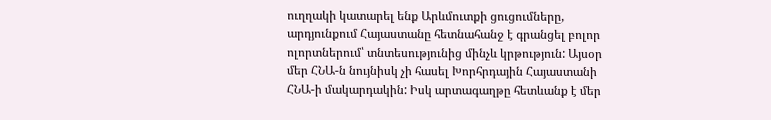ուղղակի կատարել ենք Արևմուտքի ցուցումները, արդյունքում Հայաստանը հետնահանջ է գրանցել բոլոր ոլորտներում՝ տնտեսությունից մինչև կրթություն: Այսօր մեր ՀՆԱ-ն նույնիսկ չի հասել Խորհրդային Հայաստանի ՀՆԱ-ի մակարդակին: Իսկ արտագաղթը հետևանք է մեր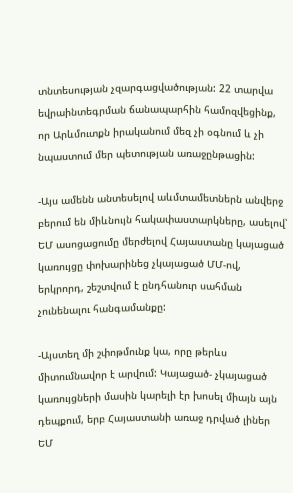տնտեսության չզարգացվածության: 22 տարվա եվրաինտեգրման ճանապարհին համոզվեցինք, որ Արևմուտքն իրականում մեզ չի օգնում և չի նպաստում մեր պետության առաջընթացին:

-Այս ամենն անտեսելով աևմտամետներն անվերջ բերում են միևնույն հակափաստարկները, ասելով՝ ԵՄ ասոցացումը մերժելով Հայաստանը կայացած կառույցը փոխարինեց չկայացած ՄՄ-ով, երկրորդ, շեշտվում է ընդհանուր սահման չունենալու հանգամանքը:

-Այստեղ մի շփոթմունք կա, որը թերևս միտումնավոր է արվում: Կայացած- չկայացած կառույցների մասին կարելի էր խոսել միայն այն դեպքում, երբ Հայաստանի առաջ դրված լիներ ԵՄ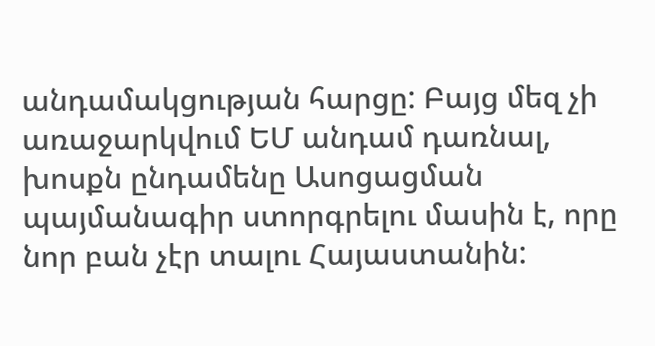անդամակցության հարցը: Բայց մեզ չի առաջարկվում ԵՄ անդամ դառնալ, խոսքն ընդամենը Ասոցացման պայմանագիր ստորգրելու մասին է, որը նոր բան չէր տալու Հայաստանին: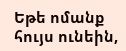Եթե ոմանք հույս ունեին,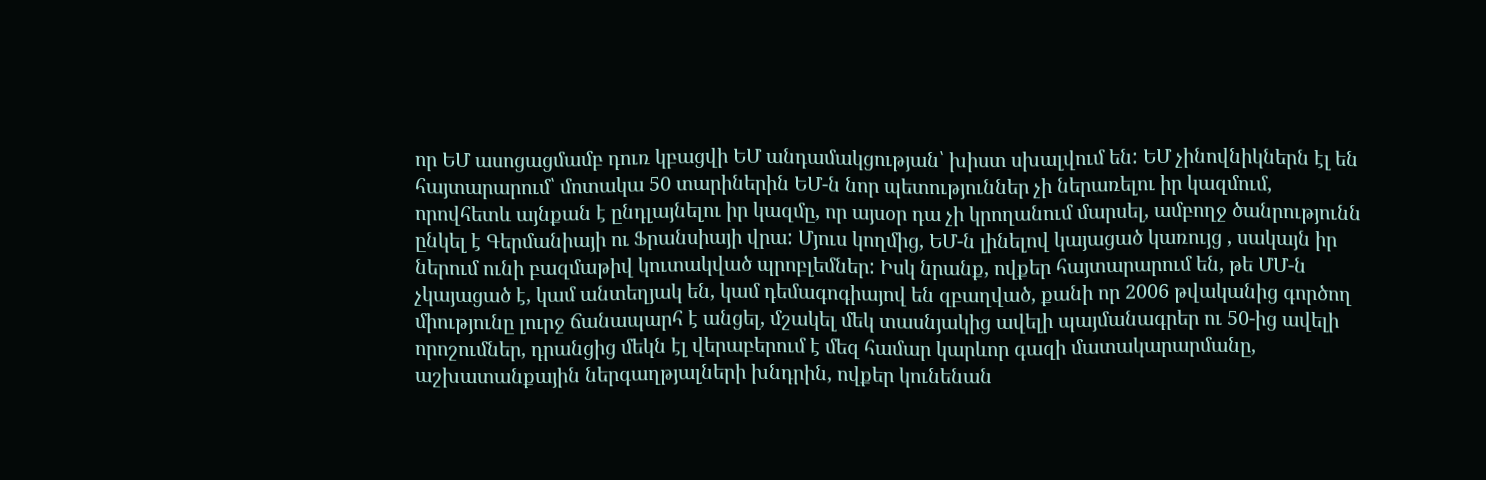որ ԵՄ ասոցացմամբ դուռ կբացվի ԵՄ անդամակցության՝ խիստ սխալվում են: ԵՄ չինովնիկներն էլ են հայտարարում՝ մոտակա 50 տարիներին ԵՄ-ն նոր պետություններ չի ներառելու իր կազմում, որովհետև այնքան է ընդլայնելու իր կազմը, որ այսօր դա չի կրողանում մարսել, ամբողջ ծանրությունն ընկել է Գերմանիայի ու Ֆրանսիայի վրա: Մյուս կողմից, ԵՄ-ն լինելով կայացած կառույց , սակայն իր ներում ունի բազմաթիվ կուտակված պրոբլեմներ: Իսկ նրանք, ովքեր հայտարարում են, թե ՄՄ-ն չկայացած է, կամ անտեղյակ են, կամ դեմագոգիայով են զբաղված, քանի որ 2006 թվականից գործող միությունը լուրջ ճանապարհ է անցել, մշակել մեկ տասնյակից ավելի պայմանագրեր ու 50-ից ավելի որոշումներ, դրանցից մեկն էլ վերաբերում է մեզ համար կարևոր գազի մատակարարմանը, աշխատանքային ներգաղթյալների խնդրին, ովքեր կունենան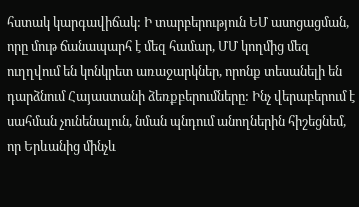հստակ կարգավիճակ: Ի տարբերություն ԵՄ ասոցացման, որը մութ ճանապարհ է մեզ համար, ՄՄ կողմից մեզ ուղղվում են կոնկրետ առաջարկներ, որոնք տեսանելի են դարձնում Հայաստանի ձեռքբերումները: Ինչ վերաբերում է սահման չունենալուն, նման պնդում անողներին հիշեցնեմ, որ Երևանից մինչև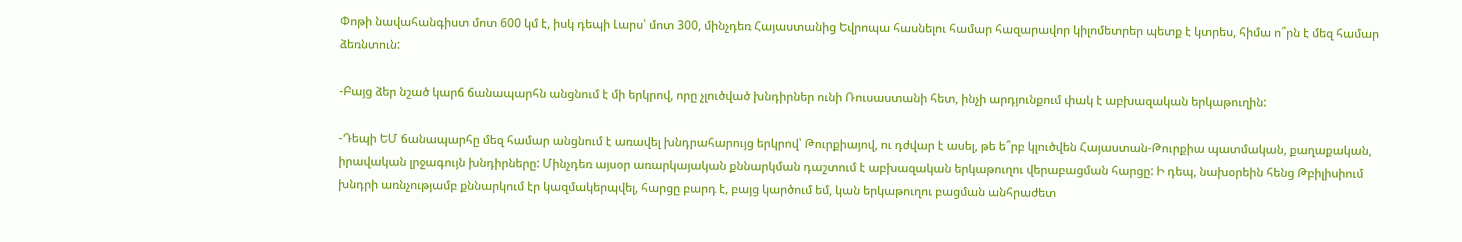Փոթի նավահանգիստ մոտ 600 կմ է, իսկ դեպի Լարս՝ մոտ 300, մինչդեռ Հայաստանից Եվրոպա հասնելու համար հազարավոր կիլոմետրեր պետք է կտրես, հիմա ո՞րն է մեզ համար ձեռնտուն:

-Բայց ձեր նշած կարճ ճանապարհն անցնում է մի երկրով, որը չլուծված խնդիրներ ունի Ռուսաստանի հետ, ինչի արդյունքում փակ է աբխազական երկաթուղին:

-Դեպի ԵՄ ճանապարհը մեզ համար անցնում է առավել խնդրահարույց երկրով՝ Թուրքիայով, ու դժվար է ասել, թե ե՞րբ կլուծվեն Հայաստան-Թուրքիա պատմական, քաղաքական, իրավական լրջագույն խնդիրները: Մինչդեռ այսօր առարկայական քննարկման դաշտում է աբխազական երկաթուղու վերաբացման հարցը: Ի դեպ, նախօրեին հենց Թբիլիսիում խնդրի առնչությամբ քննարկում էր կազմակերպվել, հարցը բարդ է, բայց կարծում եմ, կան երկաթուղու բացման անհրաժետ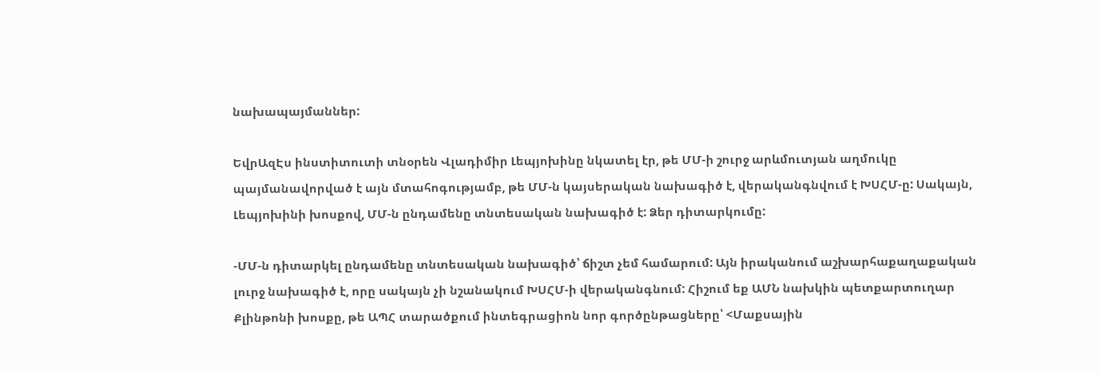նախապայմաններ:

ԵվրԱզԷս ինստիտուտի տնօրեն Վլադիմիր Լեպյոխինը նկատել էր, թե ՄՄ-ի շուրջ արևմուտյան աղմուկը պայմանավորված է այն մտահոգությամբ, թե ՄՄ-ն կայսերական նախագիծ է, վերականգնվում է ԽՍՀՄ-ը: Սակայն, Լեպյոխինի խոսքով, ՄՄ-ն ընդամենը տնտեսական նախագիծ է: Ձեր դիտարկումը:

-ՄՄ-ն դիտարկել ընդամենը տնտեսական նախագիծ՝ ճիշտ չեմ համարում: Այն իրականում աշխարհաքաղաքական լուրջ նախագիծ է, որը սակայն չի նշանակում ԽՍՀՄ-ի վերականգնում: Հիշում եք ԱՄՆ նախկին պետքարտուղար Քլինթոնի խոսքը, թե ԱՊՀ տարածքում ինտեգրացիոն նոր գործընթացները՝ <Մաքսային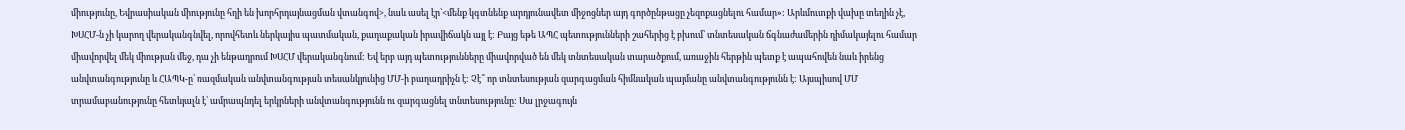միությունը, Եվրասիական միությունը հղի են խորհրդայնացման վտանգով>, նաև ասել էր՝<մենք կգտնենք արդյունավետ միջոցներ այդ գործընթացը չեզոքացնելու համար»: Արևմուտքի վախը տեղին չէ, ԽՍՀՄ-ն չի կարող վերականգնվել, որովհետև ներկայիս պատմական, քաղաքական իրավիճակն այլ է: Բայց եթե ԱՊՀ պետությունների շահերից է բխում՝ տնտեսական ճգնաժամերին դիմակայելու համար միավորվել մեկ միության մեջ, դա չի ենթադրում ԽՍՀՄ վերականգնում: Եվ երբ այդ պետությունները միավորված են մեկ տնտեսական տարածքում, առաջին հերթին պետք է ապահովեն նաև իրենց անվտանգությունը և ՀԱՊԿ-ը՝ ռազմական անվտանգության տեսանկյունից ՄՄ-ի բաղադրիչն է: Չէ՞ որ տնտեսության զարգացման հիմնական պայմանը անվտանգությունն է: Այսպիսով ՄՄ տրամաբանությունը հետևյալն է՝ ամրապնդել երկրների անվտանգությունն ու զարգացնել տնտեսությունը: Սա լրջագույն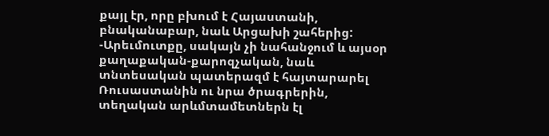քայլ էր, որը բխում է Հայաստանի, բնականաբար, նաև Արցախի շահերից: -Արեւմուտքը, սակայն չի նահանջում և այսօր քաղաքական-քարոզչական, նաև տնտեսական պատերազմ է հայտարարել Ռուսաստանին ու նրա ծրագրերին, տեղական արևմտամետներն էլ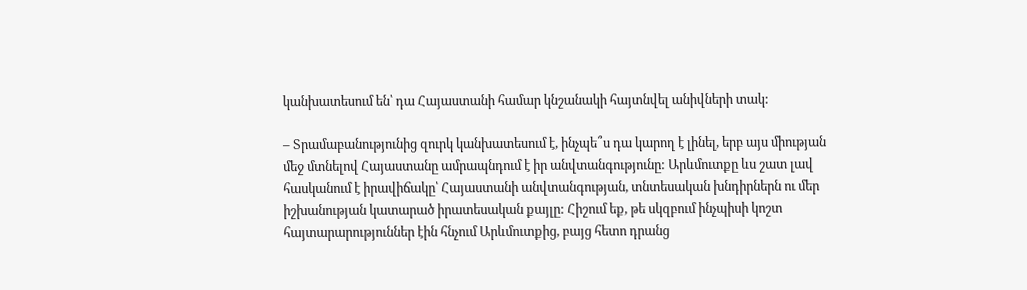կանխատեսում են՝ դա Հայաստանի համար կնշանակի հայտնվել անիվների տակ:

– Տրամաբանությունից զուրկ կանխատեսում է, ինչպե՞ս դա կարող է լինել, երբ այս միության մեջ մտնելով Հայաստանը ամրապնդում է իր անվտանգությունը: Արևմուտքը ևս շատ լավ հասկանում է իրավիճակը՝ Հայաստանի անվտանգության, տնտեսական խնդիրներն ու մեր իշխանության կատարած իրատեսական քայլը: Հիշում եք, թե սկզբում ինչպիսի կոշտ հայտարարություններ էին հնչում Արևմուտքից, բայց հետո դրանց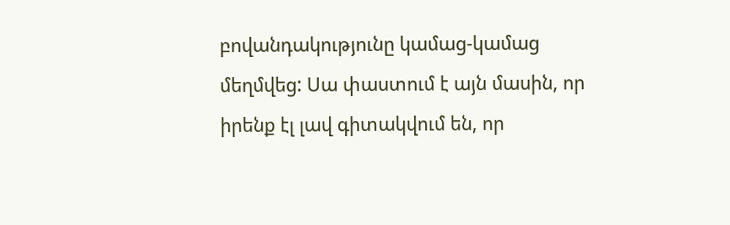բովանդակությունը կամաց-կամաց մեղմվեց: Սա փաստում է այն մասին, որ իրենք էլ լավ գիտակվում են, որ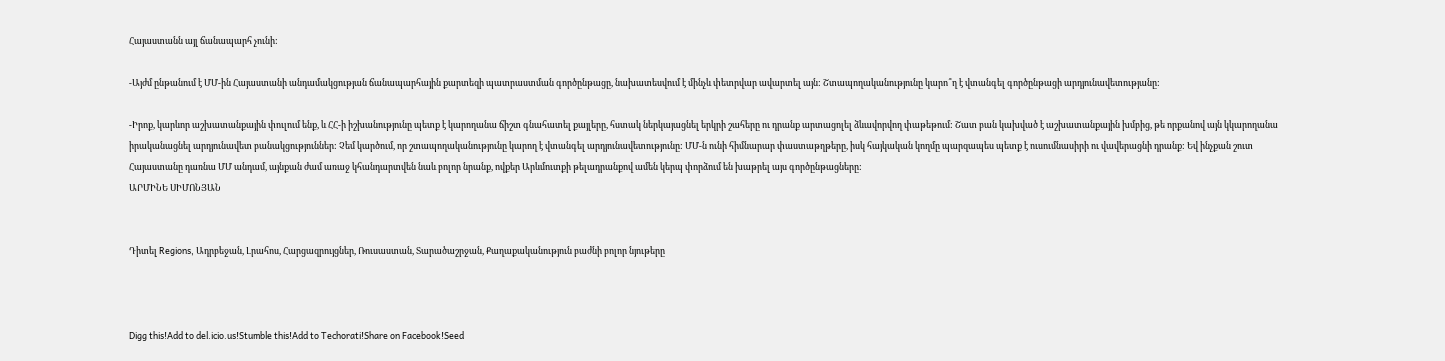Հայաստանն այլ ճանապարհ չունի:

-Այժմ ընթանում է ՄՄ-ին Հայաստանի անդամակցության ճանապարհային քարտեզի պատրաստման գործընթացը, նախատեսվում է մինչև փետրվար ավարտել այն: Շտապողականությունը կարո՞ղ է վտանգել գործընթացի արդյունավետությանը:

-Իրոք, կարևոր աշխատանքային փուլում ենք, և ՀՀ-ի իշխանությունը պետք է կարողանա ճիշտ գնահատել քայլերը, հստակ ներկայացնել երկրի շահերը ու դրանք արտացոլել ձևավորվող փաթեթում: Շատ բան կախված է աշխատանքային խմբից, թե որքանով այն կկարողանա իրականացնել արդյունավետ բանակցություններ: Չեմ կարծում, որ շտապողականությունը կարող է վտանգել արդյունավետությունը: ՄՄ-ն ունի հիմնարար փաստաթղթերը, իսկ հայկական կողմը պարզապես պետք է ուսումնասիրի ու վավերացնի դրանք: Եվ ինչքան շուտ Հայաստանը դառնա ՄՄ անդամ, այնքան ժամ առաջ կհանդարտվեն նաև բոլոր նրանք, ովքեր Արևմուտքի թելադրանքով ամեն կերպ փորձում են խաթրել այս գործընթացները:
ԱՐՄԻՆԵ ՍԻՄՈՆՅԱՆ


Դիտել Regions, Ադրբեջան, Լրահոս, Հարցազրույցներ, Ռուսաստան, Տարածաշրջան, Քաղաքականություն բաժնի բոլոր նյութերը



Digg this!Add to del.icio.us!Stumble this!Add to Techorati!Share on Facebook!Seed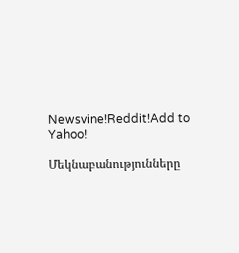Newsvine!Reddit!Add to Yahoo!

Մեկնաբանությունները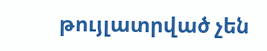թույլատրված չեն